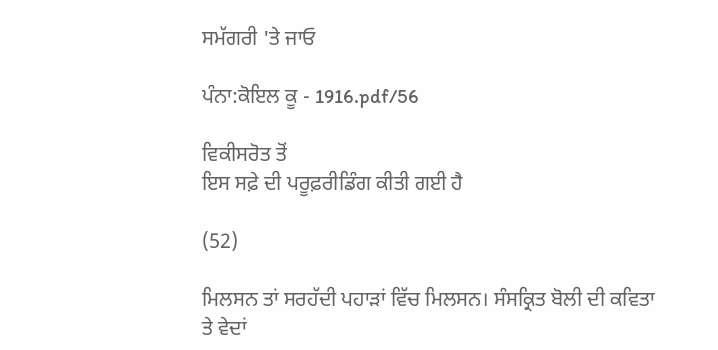ਸਮੱਗਰੀ 'ਤੇ ਜਾਓ

ਪੰਨਾ:ਕੋਇਲ ਕੂ - 1916.pdf/56

ਵਿਕੀਸਰੋਤ ਤੋਂ
ਇਸ ਸਫ਼ੇ ਦੀ ਪਰੂਫ਼ਰੀਡਿੰਗ ਕੀਤੀ ਗਈ ਹੈ

(52)

ਮਿਲਸਨ ਤਾਂ ਸਰਹੱਦੀ ਪਹਾੜਾਂ ਵਿੱਚ ਮਿਲਸਨ। ਸੰਸਕ੍ਰਿਤ ਬੋਲੀ ਦੀ ਕਵਿਤਾ ਤੇ ਵੇਦਾਂ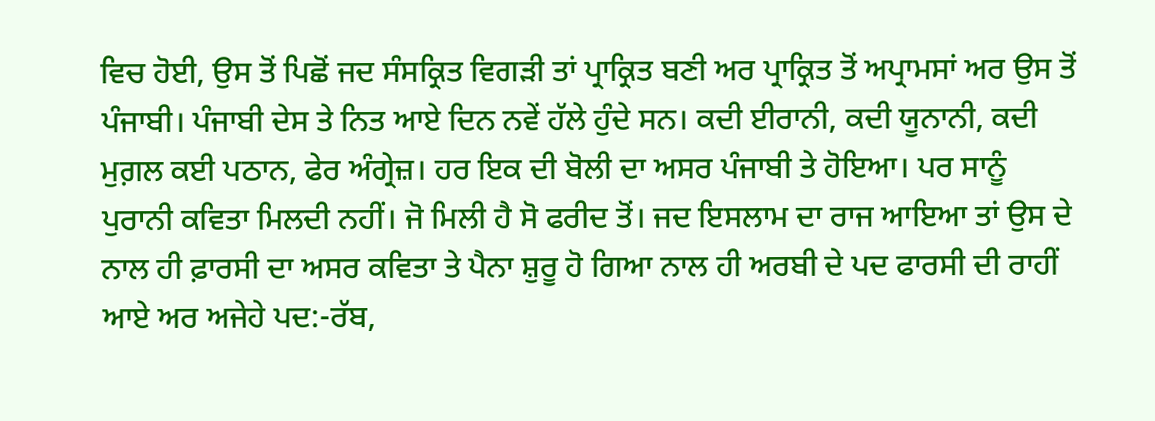ਵਿਚ ਹੋਈ, ਉਸ ਤੋਂ ਪਿਛੋਂ ਜਦ ਸੰਸਕ੍ਰਿਤ ਵਿਗੜੀ ਤਾਂ ਪ੍ਰਾਕ੍ਰਿਤ ਬਣੀ ਅਰ ਪ੍ਰਾਕ੍ਰਿਤ ਤੋਂ ਅਪ੍ਰਾਮਸਾਂ ਅਰ ਉਸ ਤੋਂ ਪੰਜਾਬੀ। ਪੰਜਾਬੀ ਦੇਸ ਤੇ ਨਿਤ ਆਏ ਦਿਨ ਨਵੇਂ ਹੱਲੇ ਹੁੰਦੇ ਸਨ। ਕਦੀ ਈਰਾਨੀ, ਕਦੀ ਯੂਨਾਨੀ, ਕਦੀ ਮੁਗ਼ਲ ਕਈ ਪਠਾਨ, ਫੇਰ ਅੰਗ੍ਰੇਜ਼। ਹਰ ਇਕ ਦੀ ਬੋਲੀ ਦਾ ਅਸਰ ਪੰਜਾਬੀ ਤੇ ਹੋਇਆ। ਪਰ ਸਾਨੂੰ ਪੁਰਾਨੀ ਕਵਿਤਾ ਮਿਲਦੀ ਨਹੀਂ। ਜੋ ਮਿਲੀ ਹੈ ਸੋ ਫਰੀਦ ਤੋਂ। ਜਦ ਇਸਲਾਮ ਦਾ ਰਾਜ ਆਇਆ ਤਾਂ ਉਸ ਦੇ ਨਾਲ ਹੀ ਫ਼ਾਰਸੀ ਦਾ ਅਸਰ ਕਵਿਤਾ ਤੇ ਪੈਨਾ ਸ਼ੁਰੂ ਹੋ ਗਿਆ ਨਾਲ ਹੀ ਅਰਬੀ ਦੇ ਪਦ ਫਾਰਸੀ ਦੀ ਰਾਹੀਂ ਆਏ ਅਰ ਅਜੇਹੇ ਪਦ:-ਰੱਬ,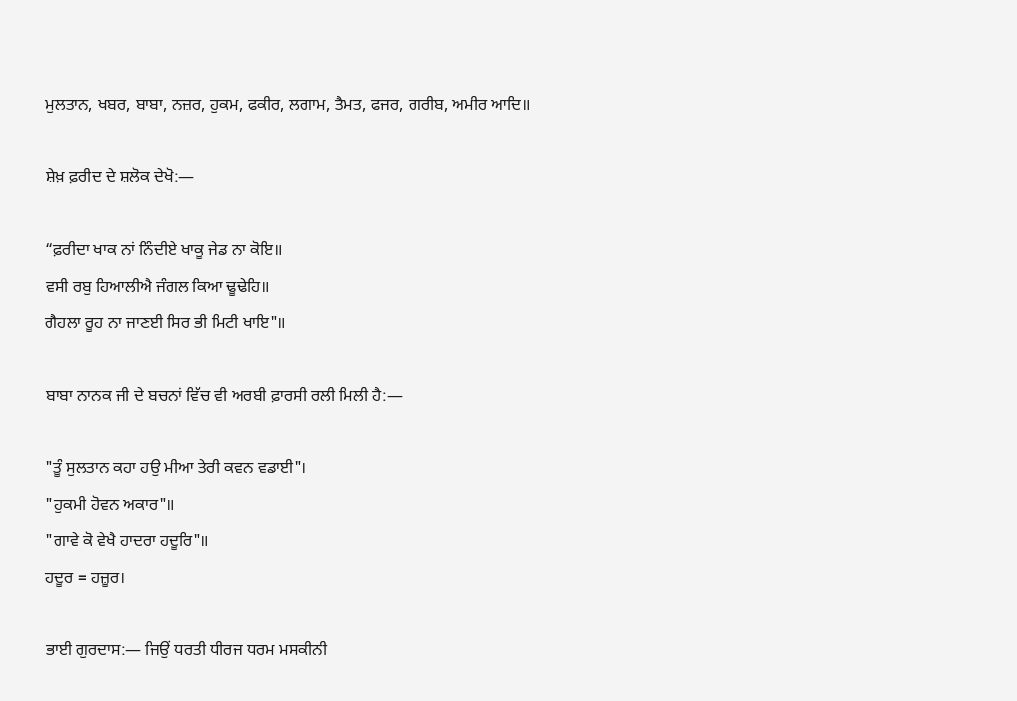ਮੁਲਤਾਨ, ਖਬਰ, ਬਾਬਾ, ਨਜ਼ਰ, ਹੁਕਮ, ਫਕੀਰ, ਲਗਾਮ, ਤੈਮਤ, ਫਜਰ, ਗਰੀਬ, ਅਮੀਰ ਆਦਿ॥

ਸ਼ੇਖ਼ ਫ਼ਰੀਦ ਦੇ ਸ਼ਲੋਕ ਦੇਖੋ:―

“ਫ਼ਰੀਦਾ ਖਾਕ ਨਾਂ ਨਿੰਦੀਏ ਖਾਕੂ ਜੇਡ ਨਾ ਕੋਇ॥
ਵਸੀ ਰਬੁ ਹਿਆਲੀਐ ਜੰਗਲ ਕਿਆ ਢੂਢੇਹਿ॥
ਗੈਹਲਾ ਰੂਹ ਨਾ ਜਾਣਈ ਸਿਰ ਭੀ ਮਿਟੀ ਖਾਇ"॥

ਬਾਬਾ ਨਾਨਕ ਜੀ ਦੇ ਬਚਨਾਂ ਵਿੱਚ ਵੀ ਅਰਬੀ ਫ਼ਾਰਸੀ ਰਲੀ ਮਿਲੀ ਹੈ:―

"ਤੂੰ ਸੁਲਤਾਨ ਕਹਾ ਹਉ ਮੀਆ ਤੇਰੀ ਕਵਨ ਵਡਾਈ"।
"ਹੁਕਮੀ ਹੋਵਨ ਅਕਾਰ"॥
"ਗਾਵੇ ਕੋ ਵੇਖੈ ਹਾਦਰਾ ਹਦੂਰਿ"॥
ਹਦੂਰ = ਹਜ਼ੂਰ।

ਭਾਈ ਗੁਰਦਾਸ:― ਜਿਉਂ ਧਰਤੀ ਧੀਰਜ ਧਰਮ ਮਸਕੀਨੀ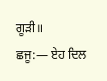ਗੂੜੀ॥
ਛਜੂ:― ਏਹ ਦਿਲ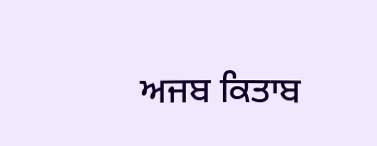ਅਜਬ ਕਿਤਾਬ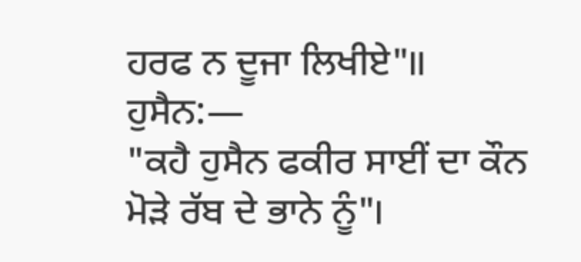ਹਰਫ ਨ ਦੂਜਾ ਲਿਖੀਏ"॥
ਹੁਸੈਨ:―
"ਕਹੈ ਹੁਸੈਨ ਫਕੀਰ ਸਾਈਂ ਦਾ ਕੌਨ ਮੋੜੇ ਰੱਬ ਦੇ ਭਾਨੇ ਨੂੰ"।